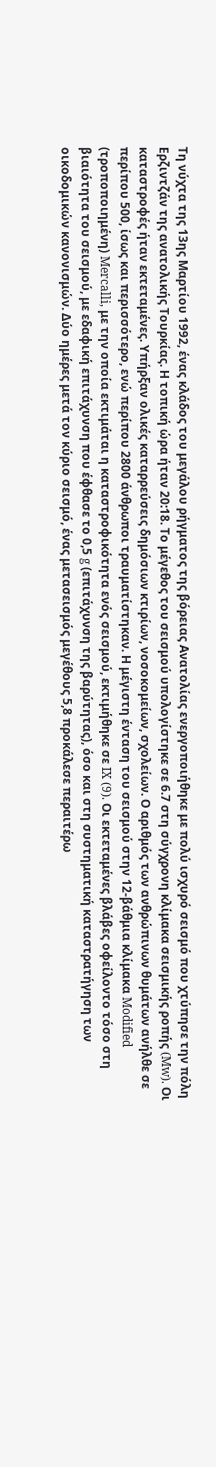Τη νύχτα της 13ης Μαρτίου 1992, ένας κλάδος του μεγάλου ρήγματος της βόρειας Ανατολίας ενεργοποιήθηκε με πολύ ισχυρό σεισμό που χτύπησε την πόλη Ερζιντζάν της ανατολικής Τουρκίας. Η τοπική ώρα ήταν 20:18. Το μέγεθος του σεισμού υπολογίστηκε σε 6.7 στη σύγχρονη κλίμακα σεισμικής ροπής (Mw). Οι καταστροφές ήταν εκτεταμένες. Υπήρξαν ολικές καταρρεύσεις δημόσιων κτιρίων, νοσοκομείων, σχολείων. Ο αριθμός των ανθρώπινων θυμάτων ανήλθε σε περίπου 500, ίσως και περισσότερο, ενώ περίπου 2800 άνθρωποι τραυματίστηκαν. Η μέγιστη ένταση του σεισμού στην 12-βάθμια κλίμακα Modified (τροποποιημένη) Mercalli, με την οποία εκτιμάται η καταστροφικότητα ενός σεισμού, εκτιμήθηκε σε IX (9). Οι εκτεταμένες βλάβες οφείλοντο τόσο στη βιαιότητα του σεισμού, με εδαφική επιτάχυνση που έφθασε το 0,5 g (επιτάχυνση της βαρύτητας), όσο και στη συστηματική καταστρατήγηση των οικοδομικών κανονισμών. Δύο ημέρες μετά τον κύριο σεισμό, ένας μετασεισμός μεγέθους 5,8 προκάλεσε περαιτέρω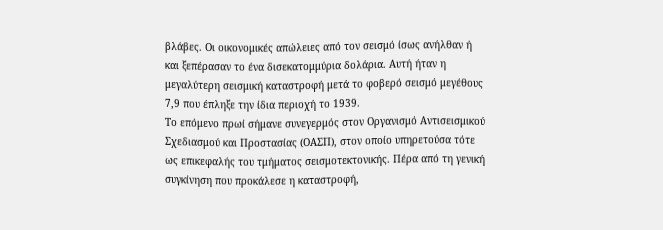βλάβες. Οι οικονομικές απώλειες από τον σεισμό ίσως ανήλθαν ή και ξεπέρασαν το ένα δισεκατομμύρια δολάρια. Αυτή ήταν η μεγαλύτερη σεισμική καταστροφή μετά το φοβερό σεισμό μεγέθους 7,9 που έπληξε την ίδια περιοχή το 1939.
Το επόμενο πρωί σήμανε συνεγερμός στον Οργανισμό Αντισεισμικού Σχεδιασμού και Προστασίας (ΟΑΣΠ), στον οποίο υπηρετούσα τότε ως επικεφαλής του τμήματος σεισμοτεκτονικής. Πέρα από τη γενική συγκίνηση που προκάλεσε η καταστροφή,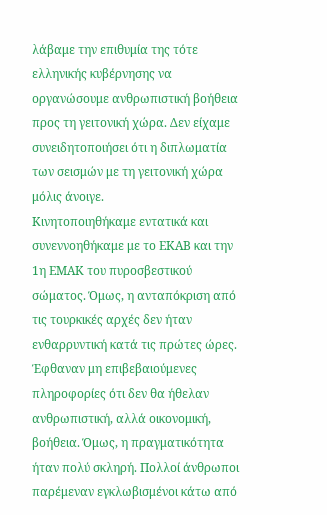λάβαμε την επιθυμία της τότε ελληνικής κυβέρνησης να οργανώσουμε ανθρωπιστική βοήθεια προς τη γειτονική χώρα. Δεν είχαμε συνειδητοποιήσει ότι η διπλωματία των σεισμών με τη γειτονική χώρα μόλις άνοιγε.
Κινητοποιηθήκαμε εντατικά και συνεννοηθήκαμε με το ΕΚΑΒ και την 1η ΕΜΑΚ του πυροσβεστικού σώματος. Όμως, η ανταπόκριση από τις τουρκικές αρχές δεν ήταν ενθαρρυντική κατά τις πρώτες ώρες. Έφθαναν μη επιβεβαιούμενες πληροφορίες ότι δεν θα ήθελαν ανθρωπιστική, αλλά οικονομική, βοήθεια. Όμως, η πραγματικότητα ήταν πολύ σκληρή. Πολλοί άνθρωποι παρέμεναν εγκλωβισμένοι κάτω από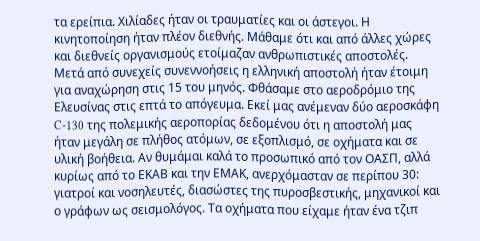τα ερείπια. Χιλίαδες ήταν οι τραυματίες και οι άστεγοι. Η κινητοποίηση ήταν πλέον διεθνής. Μάθαμε ότι και από άλλες χώρες και διεθνείς οργανισμούς ετοίμαζαν ανθρωπιστικές αποστολές.
Μετά από συνεχείς συνεννοήσεις η ελληνική αποστολή ήταν έτοιμη για αναχώρηση στις 15 του μηνός. Φθάσαμε στο αεροδρόμιο της Ελευσίνας στις επτά το απόγευμα. Εκεί μας ανέμεναν δύο αεροσκάφη C-130 της πολεμικής αεροπορίας δεδομένου ότι η αποστολή μας ήταν μεγάλη σε πλήθος ατόμων, σε εξοπλισμό, σε οχήματα και σε υλική βοήθεια. Αν θυμάμαι καλά το προσωπικό από τον ΟΑΣΠ, αλλά κυρίως από το ΕΚΑΒ και την ΕΜΑΚ, ανερχόμασταν σε περίπου 30: γιατροί και νοσηλευτές, διασώστες της πυροσβεστικής, μηχανικοί και ο γράφων ως σεισμολόγος. Τα οχήματα που είχαμε ήταν ένα τζιπ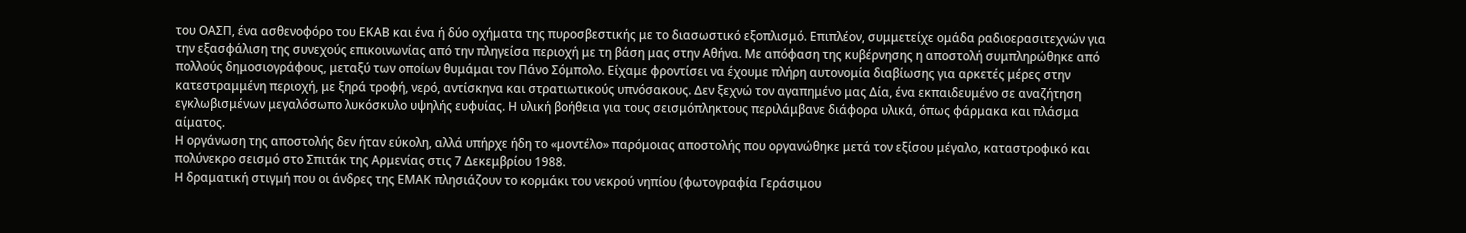του ΟΑΣΠ, ένα ασθενοφόρο του ΕΚΑΒ και ένα ή δύο οχήματα της πυροσβεστικής με το διασωστικό εξοπλισμό. Επιπλέον, συμμετείχε ομάδα ραδιοερασιτεχνών για την εξασφάλιση της συνεχούς επικοινωνίας από την πληγείσα περιοχή με τη βάση μας στην Αθήνα. Με απόφαση της κυβέρνησης η αποστολή συμπληρώθηκε από πολλούς δημοσιογράφους, μεταξύ των οποίων θυμάμαι τον Πάνο Σόμπολο. Είχαμε φροντίσει να έχουμε πλήρη αυτονομία διαβίωσης για αρκετές μέρες στην κατεστραμμένη περιοχή, με ξηρά τροφή, νερό, αντίσκηνα και στρατιωτικούς υπνόσακους. Δεν ξεχνώ τον αγαπημένο μας Δία, ένα εκπαιδευμένο σε αναζήτηση εγκλωβισμένων μεγαλόσωπο λυκόσκυλο υψηλής ευφυίας. Η υλική βοήθεια για τους σεισμόπληκτους περιλάμβανε διάφορα υλικά, όπως φάρμακα και πλάσμα αίματος.
Η οργάνωση της αποστολής δεν ήταν εύκολη, αλλά υπήρχε ήδη το «μοντέλο» παρόμοιας αποστολής που οργανώθηκε μετά τον εξίσου μέγαλο, καταστροφικό και πολύνεκρο σεισμό στο Σπιτάκ της Αρμενίας στις 7 Δεκεμβρίου 1988.
Η δραματική στιγμή που οι άνδρες της ΕΜΑΚ πλησιάζουν το κορμάκι του νεκρού νηπίου (φωτογραφία Γεράσιμου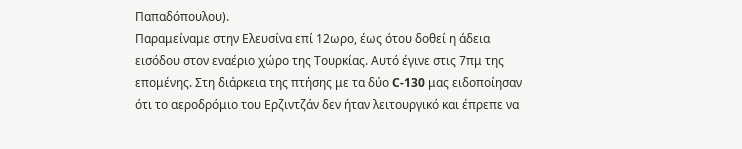Παπαδόπουλου).
Παραμείναμε στην Ελευσίνα επί 12ωρο, έως ότου δοθεί η άδεια εισόδου στον εναέριο χώρο της Τουρκίας. Αυτό έγινε στις 7πμ της επομένης. Στη διάρκεια της πτήσης με τα δύο C-130 μας ειδοποίησαν ότι το αεροδρόμιο του Ερζιντζάν δεν ήταν λειτουργικό και έπρεπε να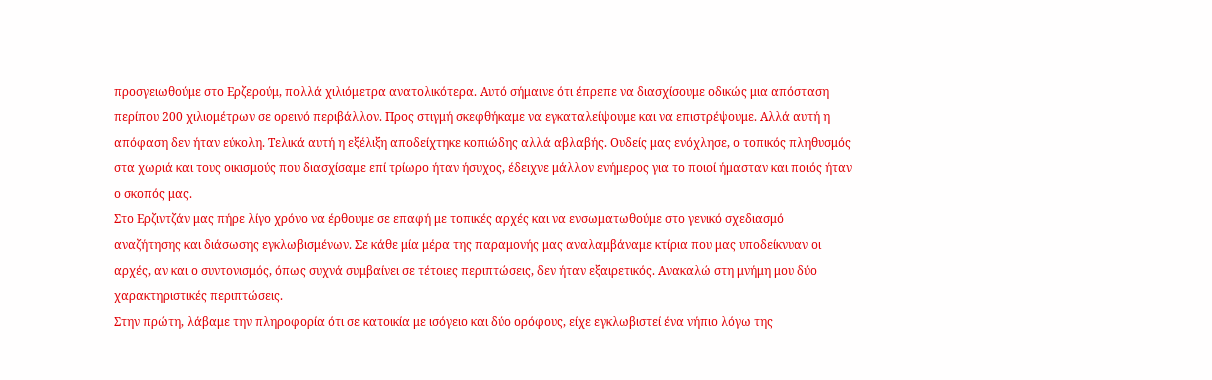προσγειωθούμε στο Ερζερούμ, πολλά χιλιόμετρα ανατολικότερα. Αυτό σήμαινε ότι έπρεπε να διασχίσουμε οδικώς μια απόσταση περίπου 200 χιλιομέτρων σε ορεινό περιβάλλον. Προς στιγμή σκεφθήκαμε να εγκαταλείψουμε και να επιστρέψουμε. Αλλά αυτή η απόφαση δεν ήταν εύκολη. Τελικά αυτή η εξέλιξη αποδείχτηκε κοπιώδης αλλά αβλαβής. Ουδείς μας ενόχλησε, ο τοπικός πληθυσμός στα χωριά και τους οικισμούς που διασχίσαμε επί τρίωρο ήταν ήσυχος, έδειχνε μάλλον ενήμερος για το ποιοί ήμασταν και ποιός ήταν ο σκοπός μας.
Στο Ερζιντζάν μας πήρε λίγο χρόνο να έρθουμε σε επαφή με τοπικές αρχές και να ενσωματωθούμε στο γενικό σχεδιασμό αναζήτησης και διάσωσης εγκλωβισμένων. Σε κάθε μία μέρα της παραμονής μας αναλαμβάναμε κτίρια που μας υποδείκνυαν οι αρχές, αν και ο συντονισμός, όπως συχνά συμβαίνει σε τέτοιες περιπτώσεις, δεν ήταν εξαιρετικός. Ανακαλώ στη μνήμη μου δύο χαρακτηριστικές περιπτώσεις.
Στην πρώτη, λάβαμε την πληροφορία ότι σε κατοικία με ισόγειο και δύο ορόφους, είχε εγκλωβιστεί ένα νήπιο λόγω της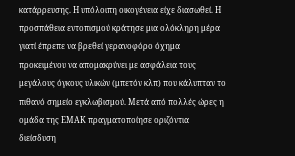κατάρρευσης. Η υπόλοιπη οικογένεια είχε διασωθεί. Η προσπάθεια εντοπισμού κράτησε μια ολόκληρη μέρα γιατί έπρεπε να βρεθεί γερανοφόρο όχημα προκειμένου να απομακρύνει με ασφάλεια τους μεγάλους όγκους υλικών (μπετόν κλπ) που κάλυπταν το πιθανό σημείο εγκλωβισμού. Μετά από πολλές ώρες η ομάδα της ΕΜΑΚ πραγματοποίησε οριζόντια διείσδυση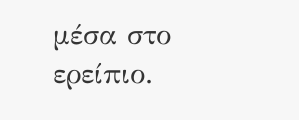μέσα στο ερείπιο.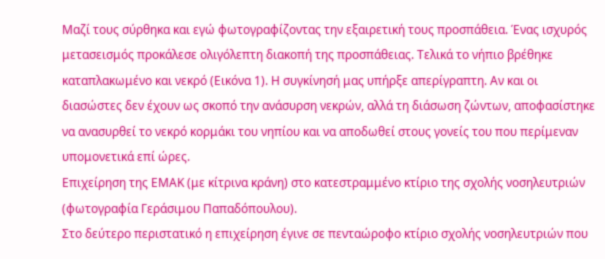Μαζί τους σύρθηκα και εγώ φωτογραφίζοντας την εξαιρετική τους προσπάθεια. Ένας ισχυρός μετασεισμός προκάλεσε ολιγόλεπτη διακοπή της προσπάθειας. Τελικά το νήπιο βρέθηκε καταπλακωμένο και νεκρό (Εικόνα 1). Η συγκίνησή μας υπήρξε απερίγραπτη. Αν και οι διασώστες δεν έχουν ως σκοπό την ανάσυρση νεκρών, αλλά τη διάσωση ζώντων, αποφασίστηκε να ανασυρθεί το νεκρό κορμάκι του νηπίου και να αποδωθεί στους γονείς του που περίμεναν υπομονετικά επί ώρες.
Επιχείρηση της ΕΜΑΚ (με κίτρινα κράνη) στο κατεστραμμένο κτίριο της σχολής νοσηλευτριών (φωτογραφία Γεράσιμου Παπαδόπουλου).
Στο δεύτερο περιστατικό η επιχείρηση έγινε σε πενταώροφο κτίριο σχολής νοσηλευτριών που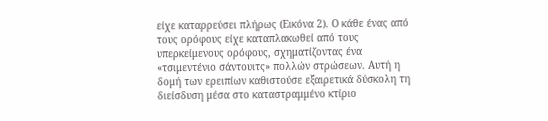είχε καταρρεύσει πλήρως (Εικόνα 2). Ο κάθε ένας από τους ορόφους είχε καταπλακωθεί από τους υπερκείμενους ορόφους, σχηματίζοντας ένα «τσιμεντένιο σάντουιτς» πολλών στρώσεων. Αυτή η δομή των ερειπίων καθιστούσε εξαιρετικά δύσκολη τη διείσδυση μέσα στο καταστραμμένο κτίριο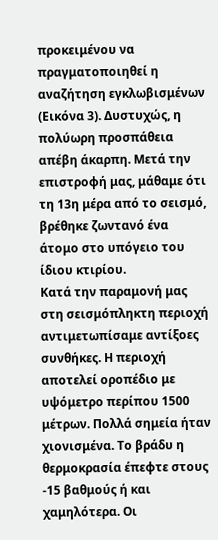προκειμένου να πραγματοποιηθεί η αναζήτηση εγκλωβισμένων (Εικόνα 3). Δυστυχώς, η πολύωρη προσπάθεια απέβη άκαρπη. Μετά την επιστροφή μας, μάθαμε ότι τη 13η μέρα από το σεισμό, βρέθηκε ζωντανό ένα άτομο στο υπόγειο του ίδιου κτιρίου.
Κατά την παραμονή μας στη σεισμόπληκτη περιοχή αντιμετωπίσαμε αντίξοες συνθήκες. Η περιοχή αποτελεί οροπέδιο με υψόμετρο περίπου 1500 μέτρων. Πολλά σημεία ήταν χιονισμένα. Το βράδυ η θερμοκρασία έπεφτε στους -15 βαθμούς ή και χαμηλότερα. Οι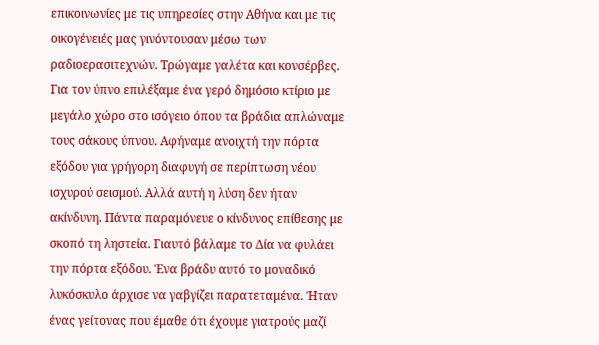επικοινωνίες με τις υπηρεσίες στην Αθήνα και με τις οικογένειές μας γινόντουσαν μέσω των ραδιοερασιτεχνών. Τρώγαμε γαλέτα και κονσέρβες. Για τον ύπνο επιλέξαμε ένα γερό δημόσιο κτίριο με μεγάλο χώρο στο ισόγειο όπου τα βράδια απλώναμε τους σάκους ύπνου. Αφήναμε ανοιχτή την πόρτα εξόδου για γρήγορη διαφυγή σε περίπτωση νέου ισχυρού σεισμού. Αλλά αυτή η λύση δεν ήταν ακίνδυνη. Πάντα παραμόνευε ο κίνδυνος επίθεσης με σκοπό τη ληστεία. Γιαυτό βάλαμε το Δία να φυλάει την πόρτα εξόδου. Ένα βράδυ αυτό το μοναδικό λυκόσκυλο άρχισε να γαβγίζει παρατεταμένα. Ήταν ένας γείτονας που έμαθε ότι έχουμε γιατρούς μαζί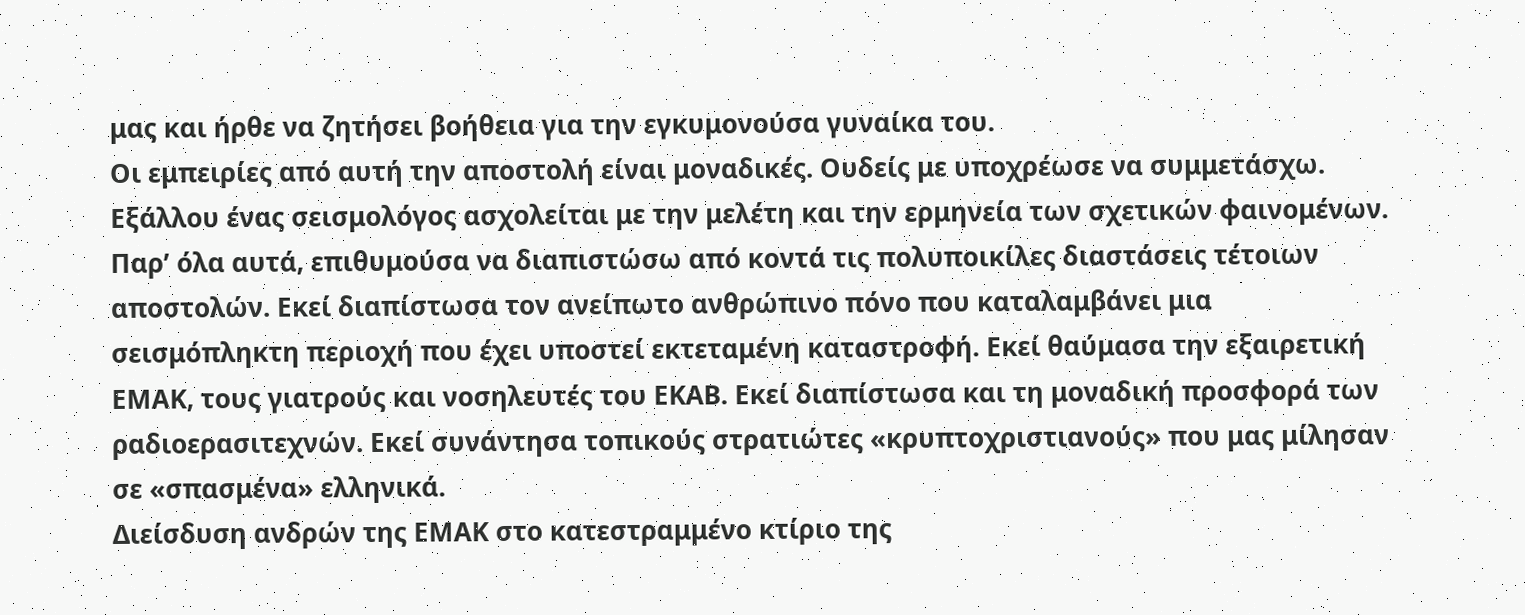μας και ήρθε να ζητήσει βοήθεια για την εγκυμονούσα γυναίκα του.
Οι εμπειρίες από αυτή την αποστολή είναι μοναδικές. Ουδείς με υποχρέωσε να συμμετάσχω. Εξάλλου ένας σεισμολόγος ασχολείται με την μελέτη και την ερμηνεία των σχετικών φαινομένων. Παρ’ όλα αυτά, επιθυμούσα να διαπιστώσω από κοντά τις πολυποικίλες διαστάσεις τέτοιων αποστολών. Εκεί διαπίστωσα τον ανείπωτο ανθρώπινο πόνο που καταλαμβάνει μια σεισμόπληκτη περιοχή που έχει υποστεί εκτεταμένη καταστροφή. Εκεί θαύμασα την εξαιρετική ΕΜΑΚ, τους γιατρούς και νοσηλευτές του ΕΚΑΒ. Εκεί διαπίστωσα και τη μοναδική προσφορά των ραδιοερασιτεχνών. Εκεί συνάντησα τοπικούς στρατιώτες «κρυπτοχριστιανούς» που μας μίλησαν σε «σπασμένα» ελληνικά.
Διείσδυση ανδρών της ΕΜΑΚ στο κατεστραμμένο κτίριο της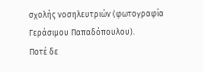σχολής νοσηλευτριών (φωτογραφία Γεράσιμου Παπαδόπουλου).
Ποτέ δε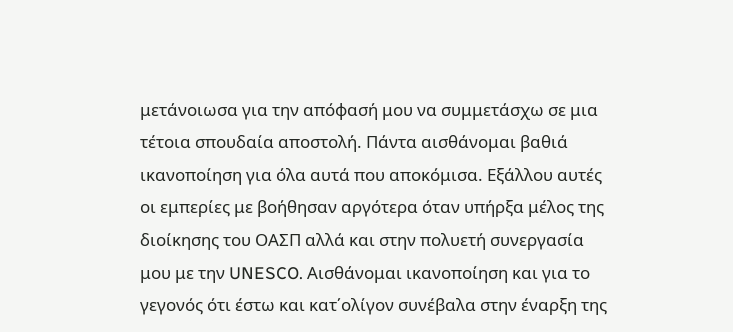μετάνοιωσα για την απόφασή μου να συμμετάσχω σε μια τέτοια σπουδαία αποστολή. Πάντα αισθάνομαι βαθιά ικανοποίηση για όλα αυτά που αποκόμισα. Εξάλλου αυτές οι εμπερίες με βοήθησαν αργότερα όταν υπήρξα μέλος της διοίκησης του ΟΑΣΠ αλλά και στην πολυετή συνεργασία μου με την UNESCO. Aισθάνομαι ικανοποίηση και για το γεγονός ότι έστω και κατ΄ολίγον συνέβαλα στην έναρξη της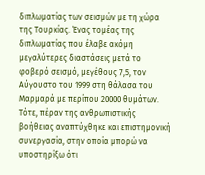διπλωματίας των σεισμών με τη χώρα της Τουρκίας. Ένας τομέας της διπλωματίας που έλαβε ακόμη μεγαλύτερες διαστάσεις μετά το φοβερό σεισμό, μεγέθους 7,5, τον Αύγουστο του 1999 στη θάλασα του Μαρμαρά με περίπου 20000 θυμάτων. Τότε, πέραν της ανθρωπιστικής βοήθειας αναπτύχθηκε και επιστημονική συνεργασία, στην οποία μπορώ να υποστηρίξω ότι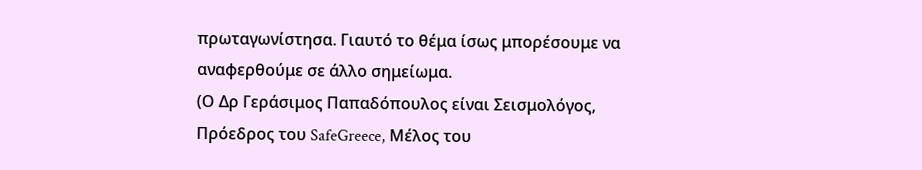πρωταγωνίστησα. Γιαυτό το θέμα ίσως μπορέσουμε να αναφερθούμε σε άλλο σημείωμα.
(Ο Δρ Γεράσιμος Παπαδόπουλος είναι Σεισμολόγος, Πρόεδρος του SafeGreece, Μέλος του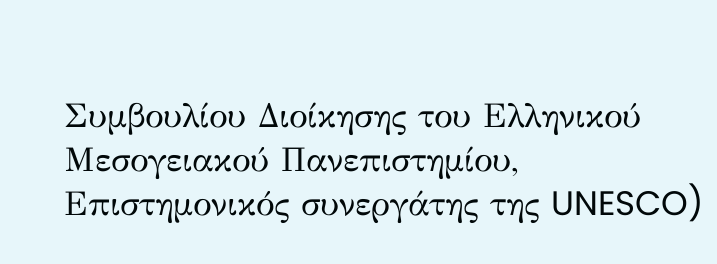Συμβουλίου Διοίκησης του Ελληνικού Μεσογειακού Πανεπιστημίου, Επιστημονικός συνεργάτης της UNESCO)